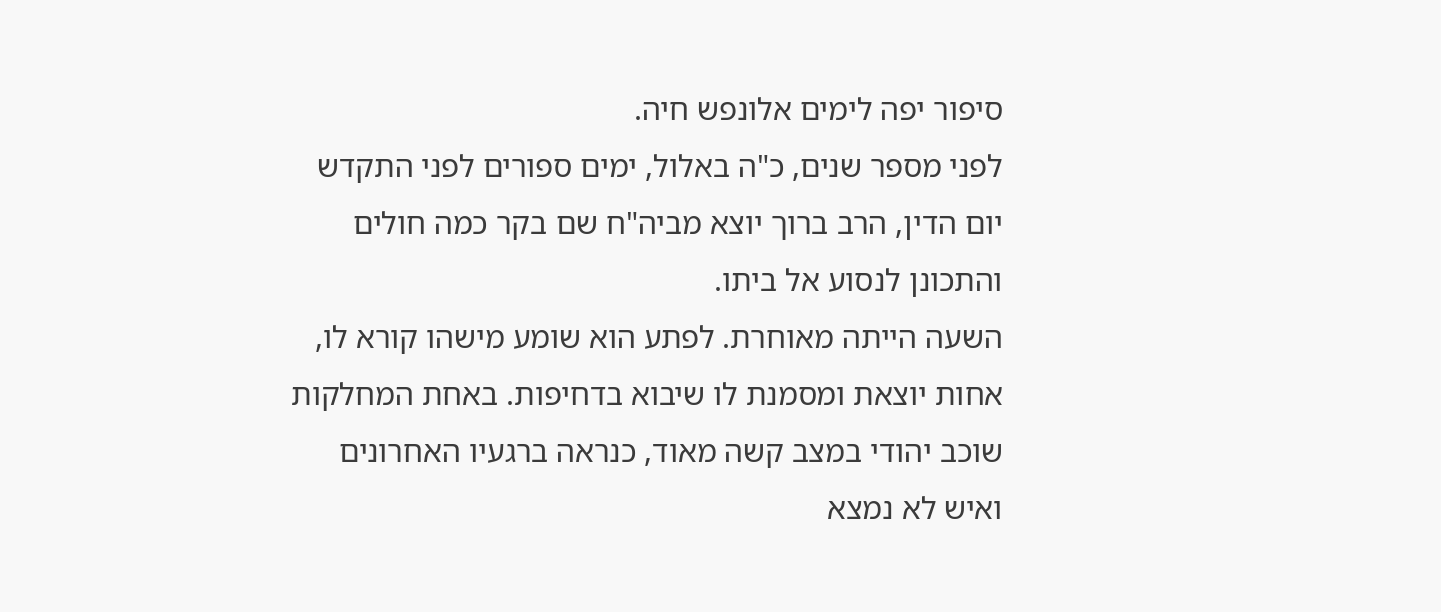סיפור יפה לימים אלונפש חיה.
לפני מספר שנים, כ"ה באלול, ימים ספורים לפני התקדש יום הדין, הרב ברוך יוצא מביה"ח שם בקר כמה חולים והתכונן לנסוע אל ביתו.
השעה הייתה מאוחרת. לפתע הוא שומע מישהו קורא לו, אחות יוצאת ומסמנת לו שיבוא בדחיפות. באחת המחלקות שוכב יהודי במצב קשה מאוד, כנראה ברגעיו האחרונים ואיש לא נמצא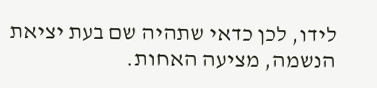לידו, לכן כדאי שתהיה שם בעת יציאת הנשמה, מציעה האחות.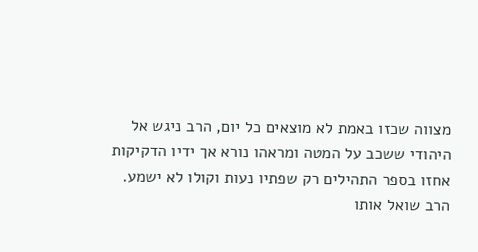מצווה שכזו באמת לא מוצאים כל יום, הרב ניגש אל היהודי ששכב על המטה ומראהו נורא אך ידיו הדקיקות אחזו בספר התהילים רק שפתיו נעות וקולו לא ישמע.
הרב שואל אותו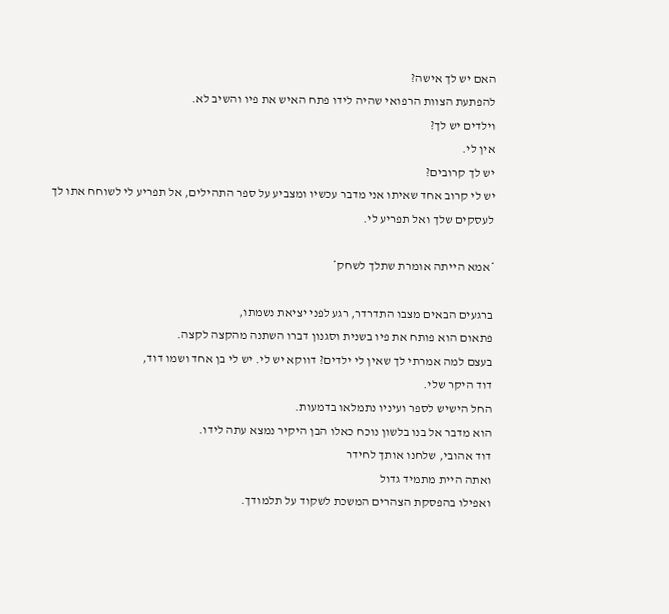האם יש לך אישה?
להפתעת הצוות הרפואי שהיה לידו פתח האיש את פיו והשיב לא.
וילדים יש לך?
אין לי.
יש לך קרובים?
יש לי קרוב אחד שאיתו אני מדבר עכשיו ומצביע על ספר התהילים, אל תפריע לי לשוחח אתו לך לעסקים שלך ואל תפריע לי.

*אמא הייתה אומרת שתלך לשחק*

ברגעים הבאים מצבו התדרדר, רגע לפני יציאת נשמתו,
פתאום הוא פותח את פיו בשנית וסגנון דברו השתנה מהקצה לקצה.
בעצם למה אמרתי לך שאין לי ילדים? דווקא יש לי. יש לי בן אחד ושמו דוד,
דוד היקר שלי.
החל הישיש לספר ועיניו נתמלאו בדמעות.
הוא מדבר אל בנו בלשון נוכח כאלו הבן היקיר נמצא עתה לידו.
דוד אהובי, שלחנו אותך לחידר
ואתה היית מתמיד גדול
ואפילו בהפסקת הצהרים המשכת לשקוד על תלמודך.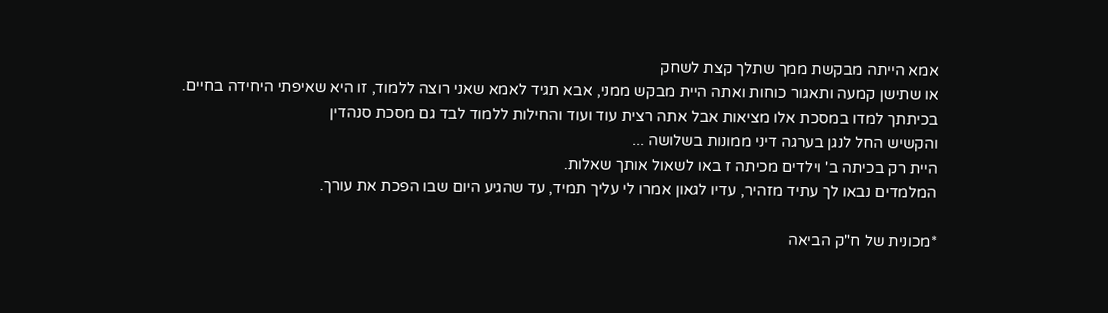אמא הייתה מבקשת ממך שתלך קצת לשחק
או שתישן קמעה ותאגור כוחות ואתה היית מבקש ממני, אבא תגיד לאמא שאני רוצה ללמוד, זו היא שאיפתי היחידה בחיים.
בכיתתך למדו במסכת אלו מציאות אבל אתה רצית עוד ועוד והחילות ללמוד לבד גם מסכת סנהדין
והקשיש החל לנגן בערגה דיני ממונות בשלושה ...
היית רק בכיתה ב' וילדים מכיתה ז באו לשאול אותך שאלות.
המלמדים נבאו לך עתיד מזהיר, עדיו לגאון אמרו לי עליך תמיד, עד שהגיע היום שבו הפכת את עורך.

*מכונית של ח"ק הביאה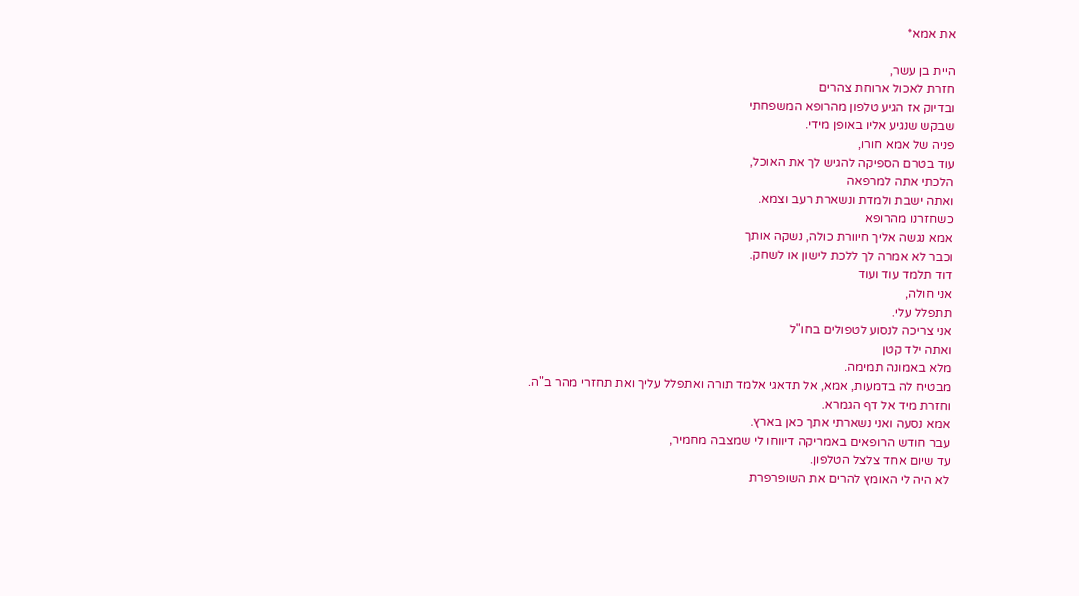את אמא*

היית בן עשר,
חזרת לאכול ארוחת צהרים
ובדיוק אז הגיע טלפון מהרופא המשפחתי
שבקש שנגיע אליו באופן מידי.
פניה של אמא חורו,
עוד בטרם הספיקה להגיש לך את האוכל,
הלכתי אתה למרפאה
ואתה ישבת ולמדת ונשארת רעב וצמא.
כשחזרנו מהרופא
אמא נגשה אליך חיוורת כולה, נשקה אותך
וכבר לא אמרה לך ללכת לישון או לשחק.
דוד תלמד עוד ועוד
אני חולה,
תתפלל עלי.
אני צריכה לנסוע לטפולים בחו"ל
ואתה ילד קטן
מלא באמונה תמימה.
מבטיח לה בדמעות, אמא, אל תדאגי אלמד תורה ואתפלל עליך ואת תחזרי מהר ב"ה.
וחזרת מיד אל דף הגמרא.
אמא נסעה ואני נשארתי אתך כאן בארץ.
עבר חודש הרופאים באמריקה דיווחו לי שמצבה מחמיר,
עד שיום אחד צלצל הטלפון.
לא היה לי האומץ להרים את השופרפרת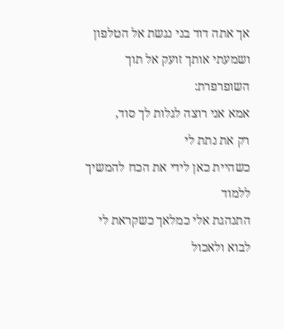אך אתה דוד בני נגשת אל הטלפון
ושמעתי אותך זועק אל תוך השופרפרת:
אמא אני רוצה לגלות לך סוד,
רק את נתת לי
כשהיית כאן לידי את הכח להמשיך ללמוד
התנהגת אלי כמלאך כשקראת לי לבוא ולאכול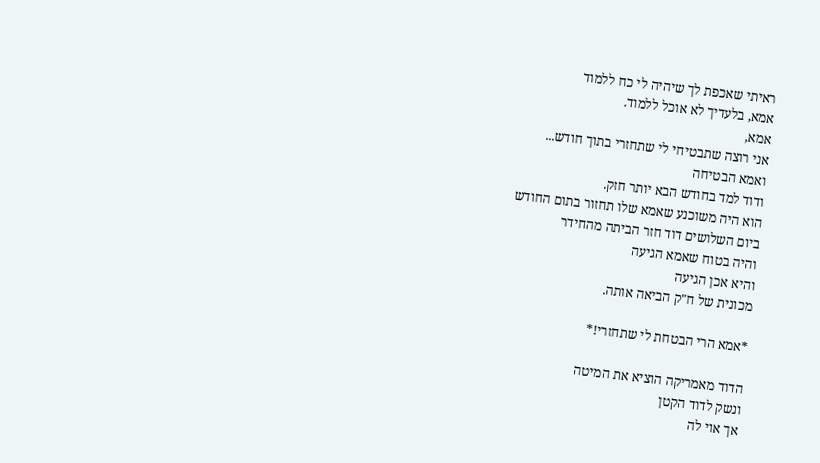ראיתי שאכפת לך שיהיה לי כח ללמוד
אמא, בלעדיך לא אוכל ללמוד.
אמא,
אני רוצה שתבטיחי לי שתחזרי בתוך חודש...
ואמא הבטיחה
ודוד למד בחודש הבא יותר חזק.
הוא היה משוכנע שאמא שלו תחזור בתום החודש
ביום השלושים דוד חזר הביתה מהחידר
והיה בטוח שאמא הגיעה
והיא אכן הגיעה
מכונית של ח"ק הביאה אותה.

*אמא הרי הבטחת לי שתחזרי!*

הדוד מאמריקה הוציא את המיטה
ונשק לדוד הקטן
אך אוי לה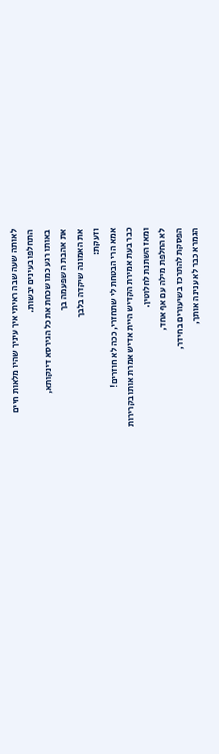לאותה שעה שבה ראיתי איך עיניך שהיו מלאות חיים
התחלפו בעינים יבשות.
באותו רגע כמו שכחת את כל הגירסא דינקותא,
את אהבת ה שפעמה בך
את האמונה שיקדה בלבך
וזעקת:
אמא הרי הבטחת לי שתחזרי, ככה לא חוזרים!
כבר בעת אמירת הקדיש היית אדיש אמרת אותו בקרירות
ומאז השתנת לחלוטין.
לא החלפת מילה עם אף אחד,
הפסקת להתרכז בשיעורים בחידר,
הגמרא כבר לא ענינה אותך,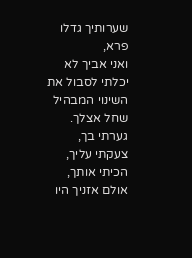שערותיך גדלו פרא,
ואני אביך לא יכלתי לסבול את השינוי המבהיל שחל אצלך.
גערתי בך,
צעקתי עליך,
הכיתי אותך,
אולם אזניך היו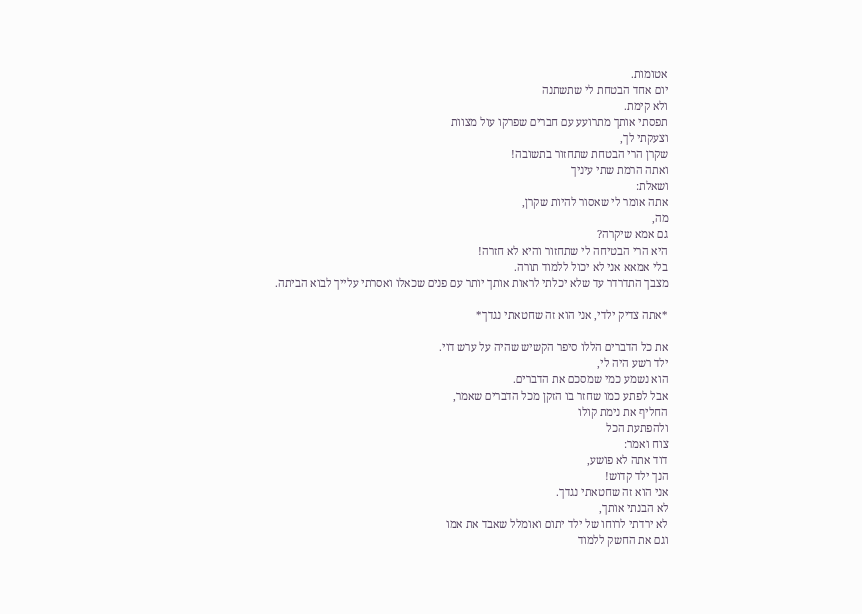אטומות.
יום אחד הבטחת לי שתשתנה
ולא קימת.
תפסתי אותך מתרועע עם חברים שפרקו עול מצוות
וצעקתי לך,
שקרן הרי הבטחת שתחזור בתשובה!
ואתה הרמת שתי עיניך
ושאלת:
אתה אומר לי שאסור להיות שקרן,
מה,
גם אמא שיקרה?
היא הרי הבטיחה לי שתחזור והיא לא חזרה!
בלי אמאא אני לא יכול ללמוד תורה.
מצבך התדרדר עד שלא יכלתי לראות אותך יותר עם פנים שכאלו ואסרתי עלייך לבוא הביתה.

*אתה צדיק ילדי, אני הוא זה שחטאתי נגדך*

את כל הדברים הללו סיפר הקשיש שהיה על ערש דוי.
ילד רשע היה לי,
הוא נשמע כמי שמסכם את הדברים.
אבל לפתע כמו שחזר בו הזקן מכל הדברים שאמר,
החליף את נימת קולו
ולהפתעת הכל
צוח ואמר:
דוד אתה לא פושע,
הנך ילד קדוש!
אני הוא זה שחטאתי נגדך.
לא הבנתי אותך,
לא ירדתי לרוחו של ילד יתום ואומלל שאבד את אמו
וגם את החשק ללמוד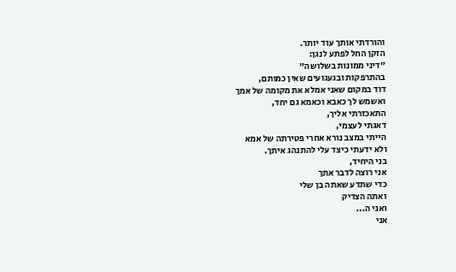והורדתי אותך עוד יותר.
הזקן החל לפתע לנגן:
"דיני ממונות בשלושה"
בהתרפקות ובגעגועים שאין כמותם,
דוד במקום שאני אמלא את מקומה של אמך
ואשמש לך כאבא וכאמא גם יחד,
התאכזרתי אליך,
דאגתי לעצמי,
הייתי במצב נורא אחרי פטירתה של אמא
ולא ידעתי כיצד עלי להתנהג איתך.
בני היחיד,
אני רוצה לדבר אתך
כדי שתדע שאתה בן שלי
ואתה הצדיק
ואני ה...
אני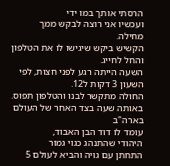הרסתי אותך במו ידי
ועכשיו אני רוצה לבקש ממך מחילה.
הקשיש ביקש שיגישו לו את הטלפון
והחל לחייג.
השעה הייתה רגע לפני חצות, לפי השעון 3 דקות ל12.
החולה מתקשר לבנו והטלפון תפוס.
באותה שעה בצד האחר של העולם בארה"ב
עומד לו דוד הבן האבוד,
היהודי שהתנהג כגוי גמור
התחתן עם גויה והביא לעולם 5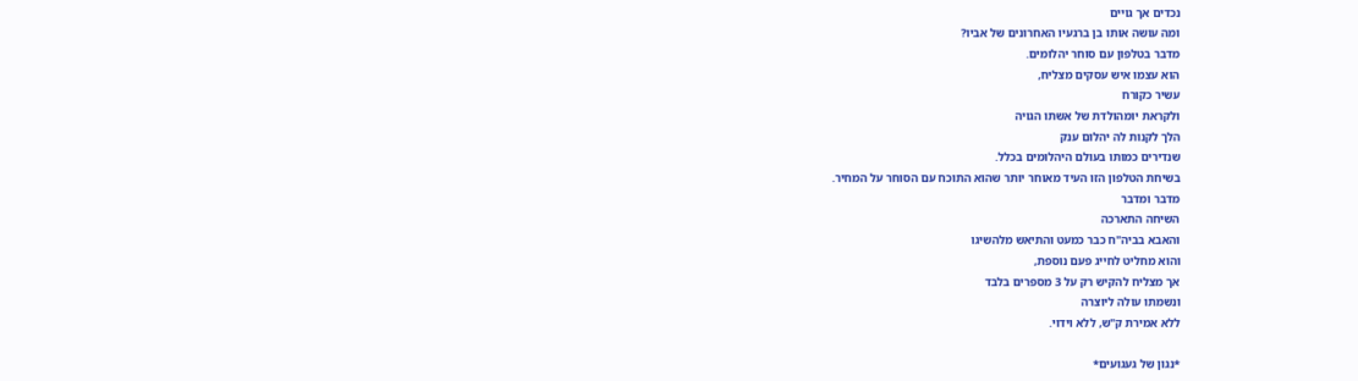נכדים אך גויים
ומה עושה אותו בן ברגעיו האחרונים של אביו?
מדבר בטלפון עם סוחר יהלומים.
הוא עצמו איש עסקים מצליח,
עשיר כקורח
ולקראת יומהולדת של אשתו הגויה
הלך לקנות לה יהלום ענק
שנדירים כמותו בעולם היהלומים בכלל.
בשיחת הטלפון הזו העיד מאוחר יותר שהוא התוכח עם הסוחר על המחיר.
מדבר ומדבר
השיחה התארכה
והאבא בביה"ח כבר כמעט והתיאש מלהשיגו
והוא מחליט לחייג פעם נוספת,
אך מצליח להקיש רק על 3 מספרים בלבד
ונשמתו עולה ליוצרה
ללא אמירת ק"ש, ללא וידוי.

*נגון של געגועים*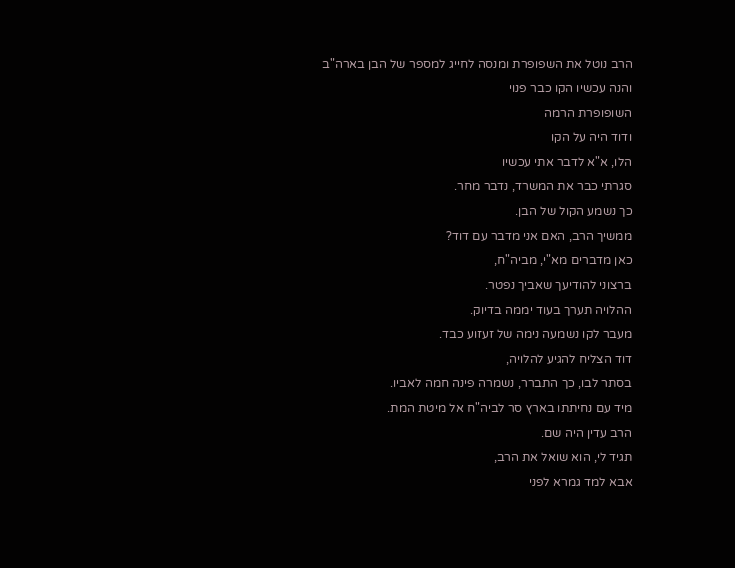הרב נוטל את השפופרת ומנסה לחייג למספר של הבן בארה"ב
והנה עכשיו הקו כבר פנוי
השופופרת הרמה
ודוד היה על הקו
הלו, א"א לדבר אתי עכשיו
סגרתי כבר את המשרד, נדבר מחר.
כך נשמע הקול של הבן.
ממשיך הרב, האם אני מדבר עם דוד?
כאן מדברים מא"י, מביה"ח,
ברצוני להודיעך שאביך נפטר.
ההלויה תערך בעוד יממה בדיוק.
מעבר לקו נשמעה נימה של זעזוע כבד.
דוד הצליח להגיע להלויה,
בסתר לבו, כך התברר, נשמרה פינה חמה לאביו.
מיד עם נחיתתו בארץ סר לביה"ח אל מיטת המת.
הרב עדין היה שם.
תגיד לי, הוא שואל את הרב,
אבא למד גמרא לפני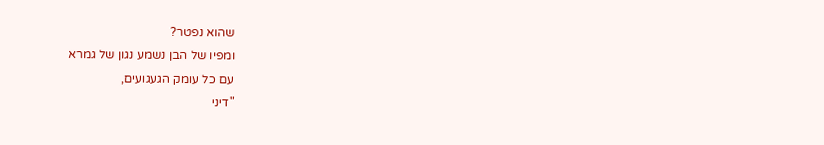שהוא נפטר?
ומפיו של הבן נשמע נגון של גמרא
עם כל עומק הגעגועים,
"דיני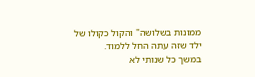ממונות בשלושה" והקול כקולו של ילד שזה עתה החל ללמוד.
במשך כל שנותי לא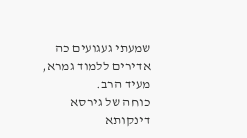שמעתי געגועים כה אדירים ללמוד גמרא, מעיד הרב.
כוחה של גירסא דינקותא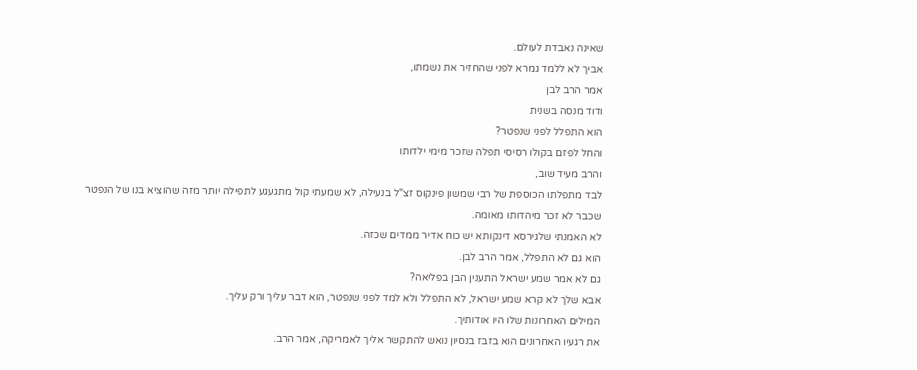שאינה נאבדת לעולם.
אביך לא ללמד גמרא לפני שהחזיר את נשמתו,
אמר הרב לבן
ודוד מנסה בשנית
הוא התפלל לפני שנפטר?
והחל לפזם בקולו רסיסי תפלה שזכר מימי ילדותו
והרב מעיד שוב,
לבד מתפלתו הכוספת של רבי שמשון פינקוס זצ"ל בנעילה, לא שמעתי קול מתגעגע לתפילה יותר מזה שהוציא בנו של הנפטר
שכבר לא זכר מיהדותו מאומה.
לא האמנתי שלגירסא דינקותא יש כוח אדיר ממדים שכזה.
הוא גם לא התפלל, אמר הרב לבן.
גם לא אמר שמע ישראל התענין הבן בפליאה?
אבא שלך לא קרא שמע ישראל, לא התפלל ולא למד לפני שנפטר, הוא דבר עליך ורק עליך.
המילים האחרונות שלו היו אודותיך.
את רגעיו האחרונים הוא בזבז בנסיון נואש להתקשר אליך לאמריקה, אמר הרב.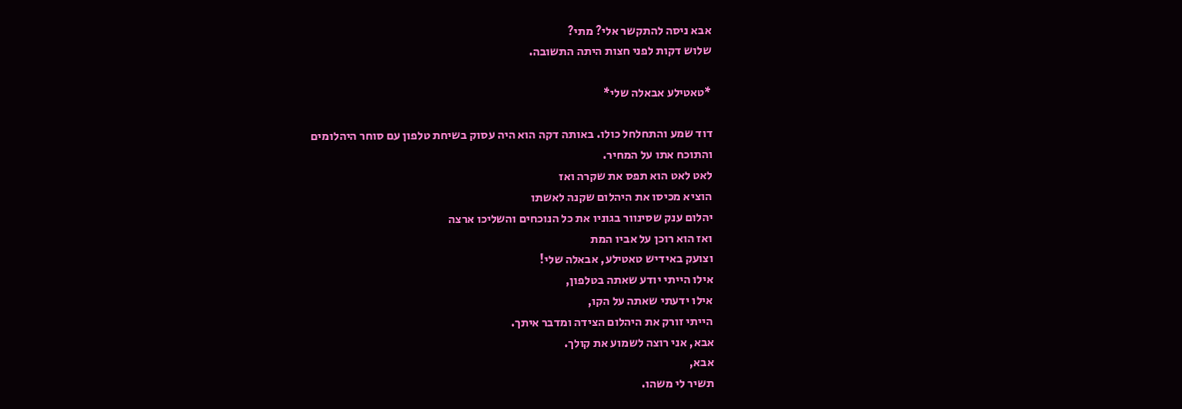אבא ניסה להתקשר אלי? מתי?
שלוש דקות לפני חצות היתה התשובה.

*טאטילע אבאלה שלי*

דוד שמע והתחלחל כולו. באותה דקה הוא היה עסוק בשיחת טלפון עם סוחר היהלומים
והתוכח אתו על המחיר.
לאט לאט הוא תפס את שקרה ואז
הוציא מכיסו את היהלום שקנה לאשתו
יהלום ענק שסינוור בגוניו את כל הנוכחים והשליכו ארצה
ואז הוא רוכן על אביו המת
וצועק באידיש טאטילע, אבאלה שלי!
אילו הייתי יודע שאתה בטלפון,
אילו ידעתי שאתה על הקו,
הייתי זורק את היהלום הצידה ומדבר איתך.
אבא, אני רוצה לשמוע את קולך.
אבא,
תשיר לי משהו.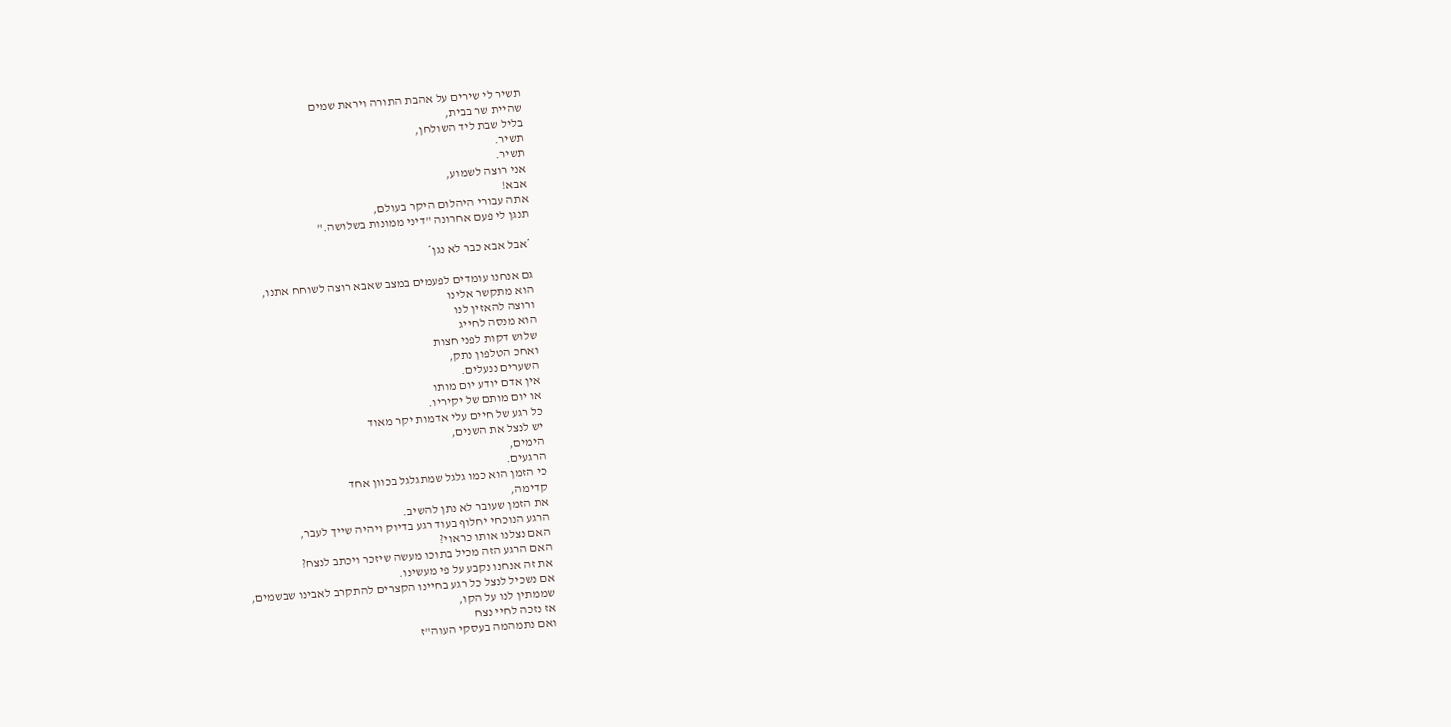תשיר לי שירים על אהבת התורה ויראת שמים
שהיית שר בבית,
בליל שבת ליד השולחן,
תשיר.
תשיר.
אני רוצה לשמוע,
אבא!
אתה עבורי היהלום היקר בעולם,
תנגן לי פעם אחרונה "דיני ממונות בשלושה."

*אבל אבא כבר לא נגן*

גם אנחנו עומדים לפעמים במצב שאבא רוצה לשוחח אתנו,
הוא מתקשר אלינו
ורוצה להאזין לנו
הוא מנסה לחייג
שלוש דקות לפני חצות
ואחכ הטלפון נתק,
השערים ננעלים.
אין אדם יודע יום מותו
או יום מותם של יקיריו.
כל רגע של חיים עלי אדמות יקר מאוד
יש לנצל את השנים,
הימים,
הרגעים.
כי הזמן הוא כמו גלגל שמתגלגל בכוון אחד
קדימה,
את הזמן שעובר לא נתן להשיב.
הרגע הנוכחי יחלוף בעוד רגע בדיוק ויהיה שייך לעבר,
האם נצלנו אותו כראוי?
האם הרגע הזה מכיל בתוכו מעשה שיזכר ויכתב לנצח?
את זה אנחנו נקבע על פי מעשינו.
אם נשכיל לנצל כל רגע בחיינו הקצרים להתקרב לאבינו שבשמים,
שממתין לנו על הקו,
אז נזכה לחיי נצח
ואם נתמהמה בעסקי העוה"ז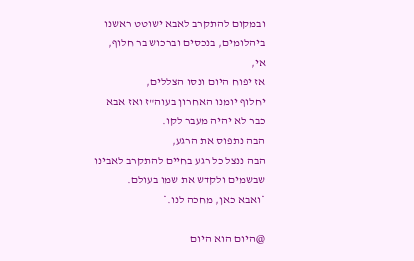ובמקום להתקרב לאבא ישוטט ראשנו ביהלומים, בנכסים וברכוש בר חלוף,
אי,
אז יפוח היום ונסו הצללים,
יחלוף יומנו האחרון בעוה"ז ואז אבא כבר לא יהיה מעבר לקו.
הבה נתפוס את הרגע,
הבה ננצל כל רגע בחיים להתקרב לאבינו שבשמים ולקדש את שמו בעולם.
*ואבא כאן, מחכה לנו.*

@היום הוא היום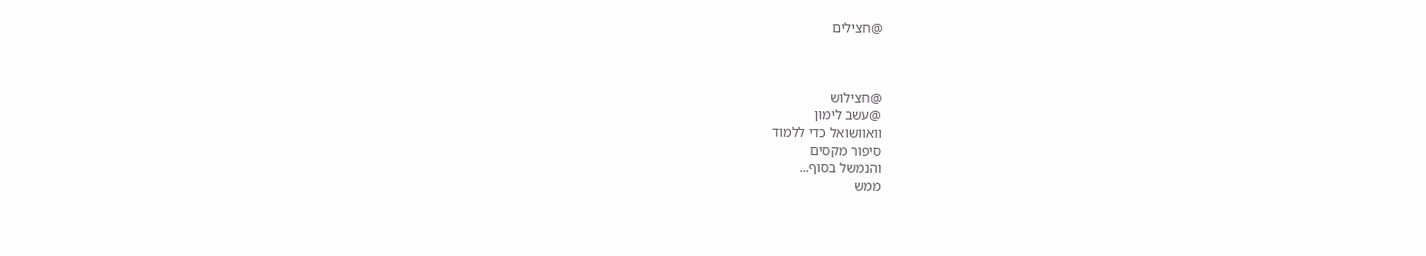@חצילים



@חצילוש
@עשב לימון
וואוושואל כדי ללמוד
סיפור מקסים
והנמשל בסוף...
ממש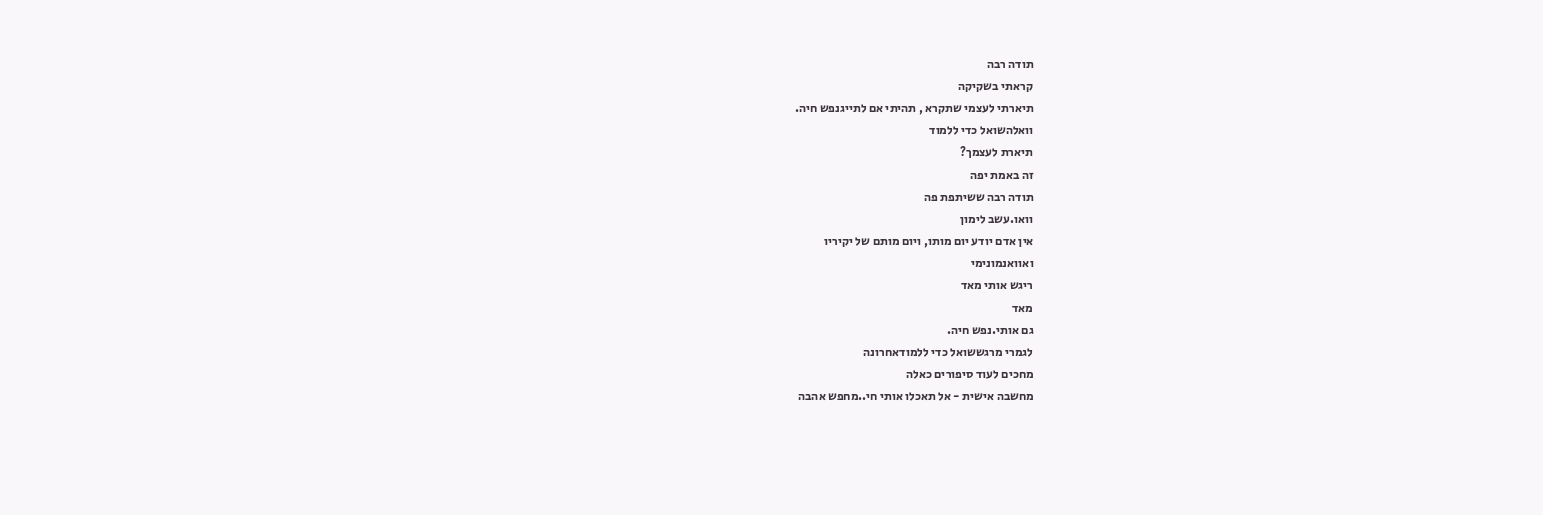תודה רבה
קראתי בשקיקה
תיארתי לעצמי שתקרא , תהיתי אם לתייגנפש חיה.
וואלהשואל כדי ללמוד
תיארת לעצמך?
זה באמת יפה
תודה רבה ששיתפת פה
וואו.עשב לימון
אין אדם יודע יום מותו, ויום מותם של יקיריו
ואוואנמונימי
ריגש אותי מאד
מאד
גם אותי.נפש חיה.
לגמרי מרגששואל כדי ללמודאחרונה
מחכים לעוד סיפורים כאלה
מחשבה אישית - אל תאכלו אותי חי..מחפש אהבה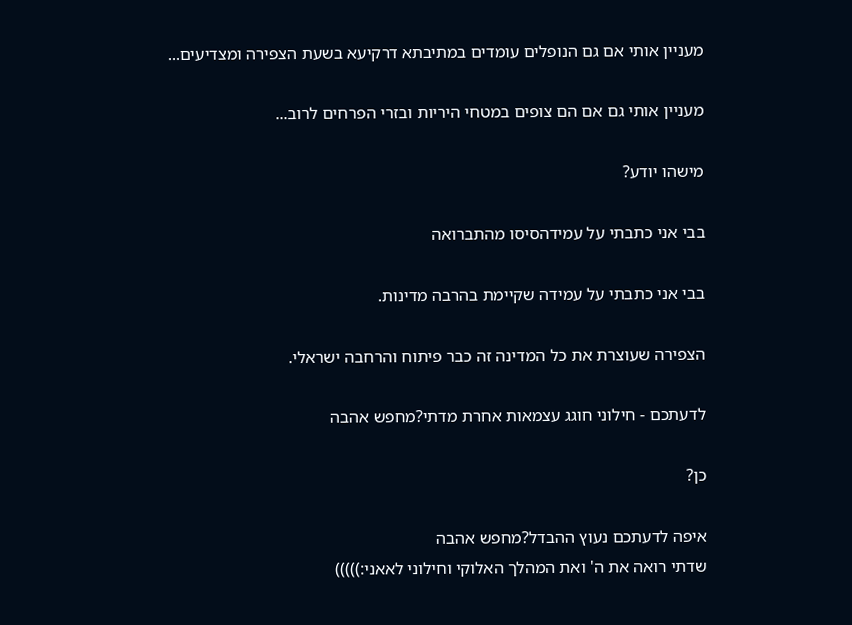מעניין אותי אם גם הנופלים עומדים במתיבתא דרקיעא בשעת הצפירה ומצדיעים...

מעניין אותי גם אם הם צופים במטחי היריות ובזרי הפרחים לרוב...

מישהו יודע?

בבי אני כתבתי על עמידהסיסו מהתברואה

בבי אני כתבתי על עמידה שקיימת בהרבה מדינות.

הצפירה שעוצרת את כל המדינה זה כבר פיתוח והרחבה ישראלי.

לדעתכם - חילוני חוגג עצמאות אחרת מדתי?מחפש אהבה

כן?

איפה לדעתכם נעוץ ההבדל?מחפש אהבה
שדתי רואה את ה' ואת המהלך האלוקי וחילוני לאאני:)))))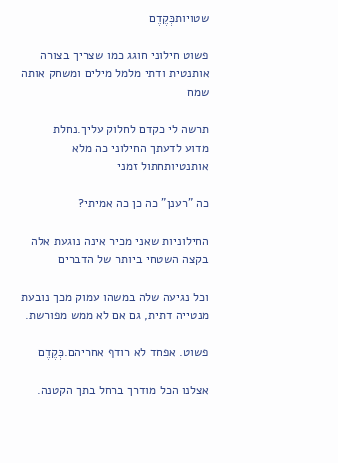שטויותכְּקֶדֶם

פשוט חילוני חוגג כמו שצריך בצורה אותנטית ודתי מלמל מילים ומשחק אותה שמח

תרשה לי כקדם לחלוק עליך.נחלת
מדוע לדעתך החילוני כה מלא אותנטיותחתול זמני

כה "רענן" כה כן כה אמיתי?

החילוניות שאני מכיר אינה נוגעת אלה בקצה השטחי ביותר של הדברים

וכל נגיעה שלה במשהו עמוק מכך נובעת מנטייה דתית, גם אם לא ממש מפורשת.

פשוט. אפחד לא רודף אחריהם.כְּקֶדֶם

אצלנו הכל מודרך ברחל בתך הקטנה.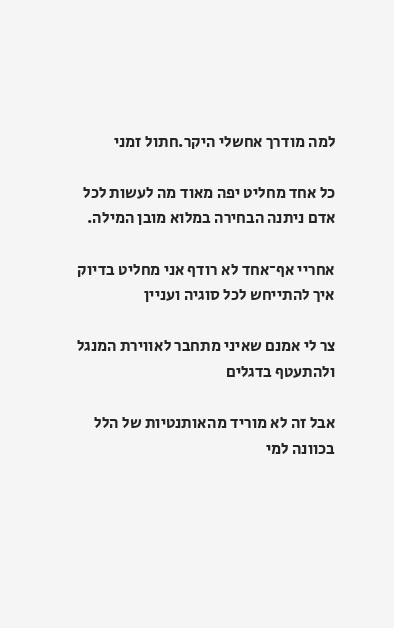למה מודרך אחשלי היקר.חתול זמני

כל אחד מחליט יפה מאוד מה לעשות לכל אדם ניתנה הבחירה במלוא מובן המילה.

אחריי אף־אחד לא רודף אני מחליט בדיוק איך להתייחש לכל סוגיה ועניין

צר לי אמנם שאיני מתחבר לאווירת המנגל ולהתעטף בדגלים

אבל זה לא מוריד מהאותנטיות של הלל בכוונה למי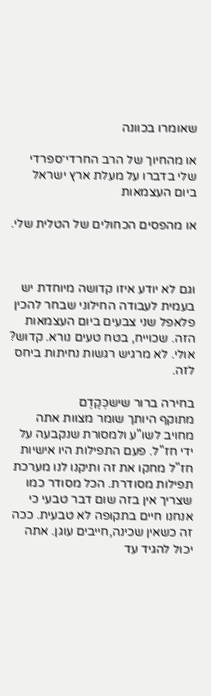שאומרו בכוונה

או מהחיוך של הרב החרדי־ספרדי שלי בדברו על מעלת ארץ ישראל ביום העצמאות

או מהפסים הכחולים של הטלית שלי.



וגם לא יודע איזו קדושה מיוחדת יש בעמית לעבודה החילוני שבחר להכין פלאפל שני צבעים ביום העצמאות הזה. שכוייח, בטח טעים נורא. קדוש? אולי. לא מרגיש רגשות נחיתות ביחס לזה.

בחירה ברור שישכְּקֶדֶם
מתוקף היותך שומר מצוות אתה מחויב לשו"ע ולמסורת שנקבעה על ידי חז"ל. פעם התפילות היו אישיות חז"ל מחקו את זה ותיקנו לנו מערכת תפילות מסודרת. הכל מסודר כמו שצריך אין בזה שום דבר טבעי כי אנחנו חיים בתקופה לא טבעית. ככה זה כשאין שכינה,חייבים עוגן. אתה יכול להגיד עד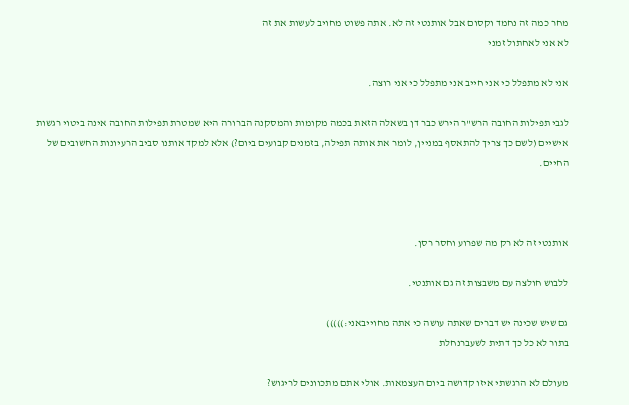מחר כמה זה נחמד וקסום אבל אותנטי זה לא. אתה פשוט מחויב לעשות את זה
לא אני לאחתול זמני

אני לא מתפלל כי אני חייב אני מתפלל כי אני רוצה.

לגבי תפילות החובה הרש"ר הירש כבר דן בשאלה הזאת בכמה מקומות והמסקנה הברורה היא שמטרת תפילות החובה אינה ביטוי רגשות אישיים (לשם כך צריך להתאסף במניין, לומר את אותה תפילה, בזמנים קבועים ביום?) אלא למקד אותנו סביב הרעיונות החשובים של החיים.



אותנטי זה לא רק מה שפרוע וחסר רסן.

ללבוש חולצה עם משבצות זה גם אותנטי.

גם שיש שכינה יש דברים שאתה עושה כי אתה מחוייבאני:)))))
בתור לא כל כך דתית לשעברנחלת

מעולם לא הרגשתי איזו קדושה ביום העצמאות. אולי אתם מתכוונים לריגוש?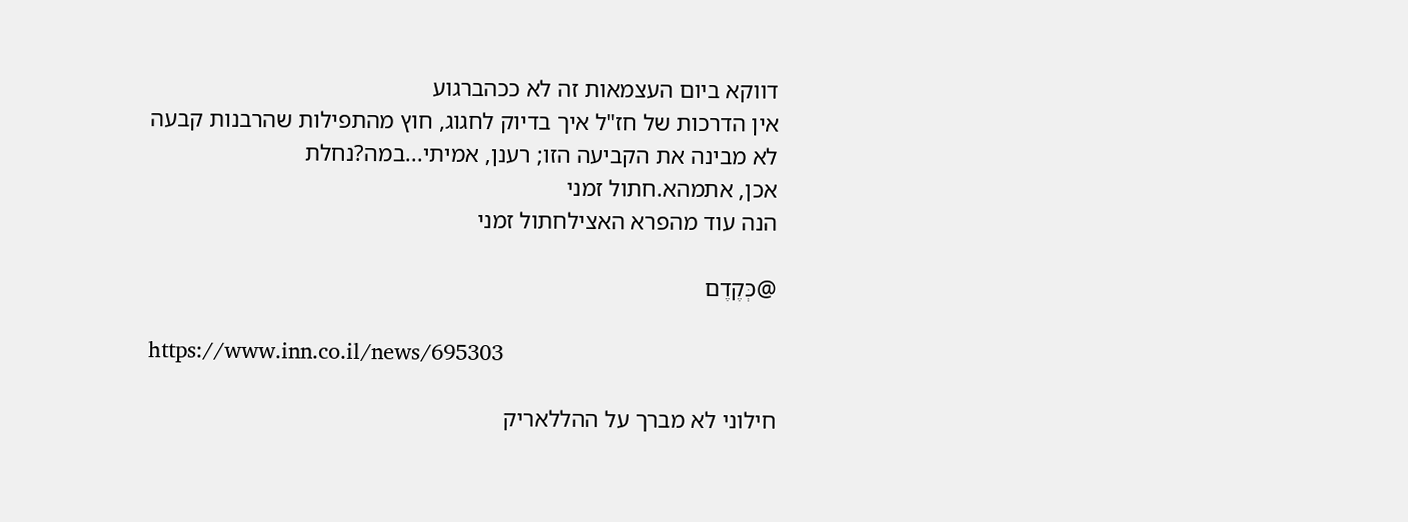דווקא ביום העצמאות זה לא ככהברגוע
אין הדרכות של חז"ל איך בדיוק לחגוג, חוץ מהתפילות שהרבנות קבעה
לא מבינה את הקביעה הזו; רענן, אמיתי...במה?נחלת
אכן, אתמהא.חתול זמני
הנה עוד מהפרא האצילחתול זמני

@כְּקֶדֶם

https://www.inn.co.il/news/695303

חילוני לא מברך על ההללאריק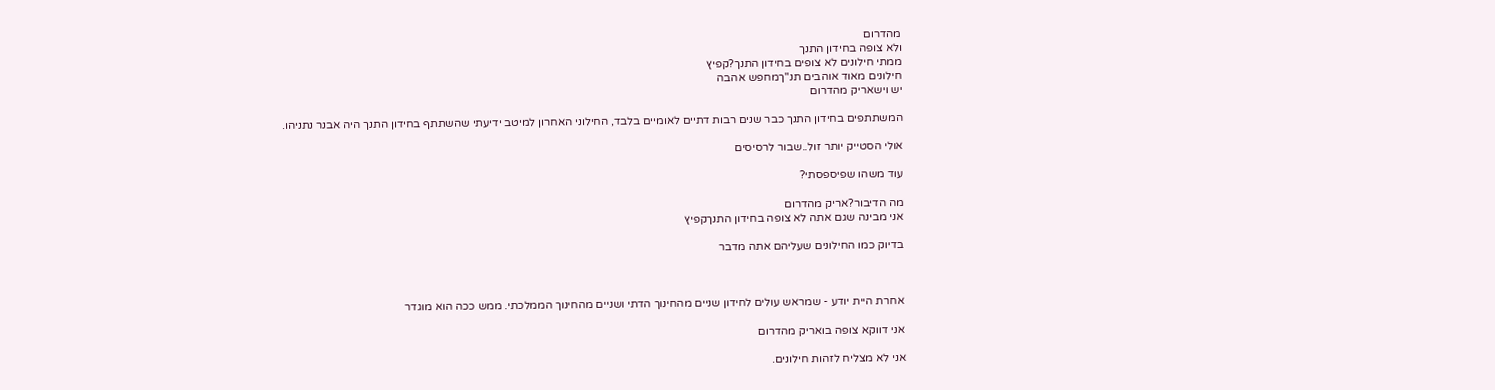מהדרום
ולא צופה בחידון התנך
ממתי חילונים לא צופים בחידון התנך?קפיץ
חילונים מאוד אוהבים תנ"ךמחפש אהבה
יש וישאריק מהדרום

המשתתפים בחידון התנך כבר שנים רבות דתיים לאומיים בלבד, החילוני האחרון למיטב ידיעתי שהשתתף בחידון התנך היה אבנר נתניהו.

אולי הסטייק יותר זול..שבור לרסיסים

עוד משהו שפיספסתי?

מה הדיבור?אריק מהדרום
אני מבינה שגם אתה לא צופה בחידון התנךקפיץ

בדיוק כמו החילונים שעליהם אתה מדבר



אחרת היית יודע - שמראש עולים לחידון שניים מהחינוך הדתי ושניים מהחינוך הממלכתי. ממש ככה הוא מוגדר

אני דווקא צופה בואריק מהדרום

אני לא מצליח לזהות חילונים.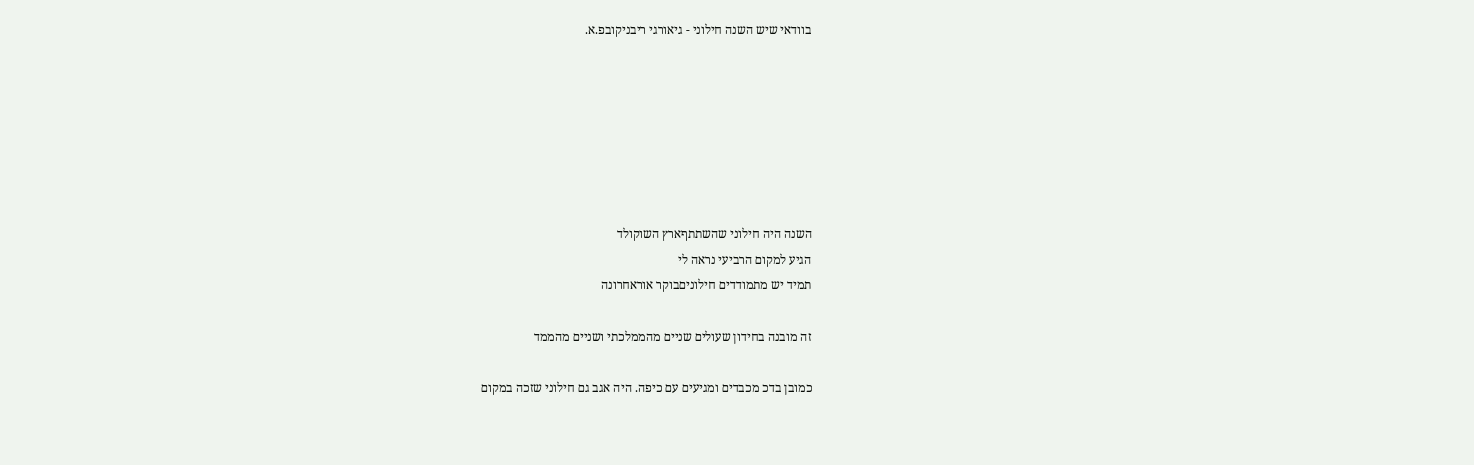בוודאי שיש השנה חילוני - גיאורגי ריבניקובפ.א.







השנה היה חילוני שהשתתףארץ השוקולד
הגיע למקום הרביעי נראה לי
תמיד יש מתמודדים חילוניםבוקר אוראחרונה

זה מובנה בחידון שעולים שניים מהממלכתי ושניים מהממד

כמובן בדכ מכבדים ומגיעים עם כיפה. היה אגב גם חילוני שזכה במקום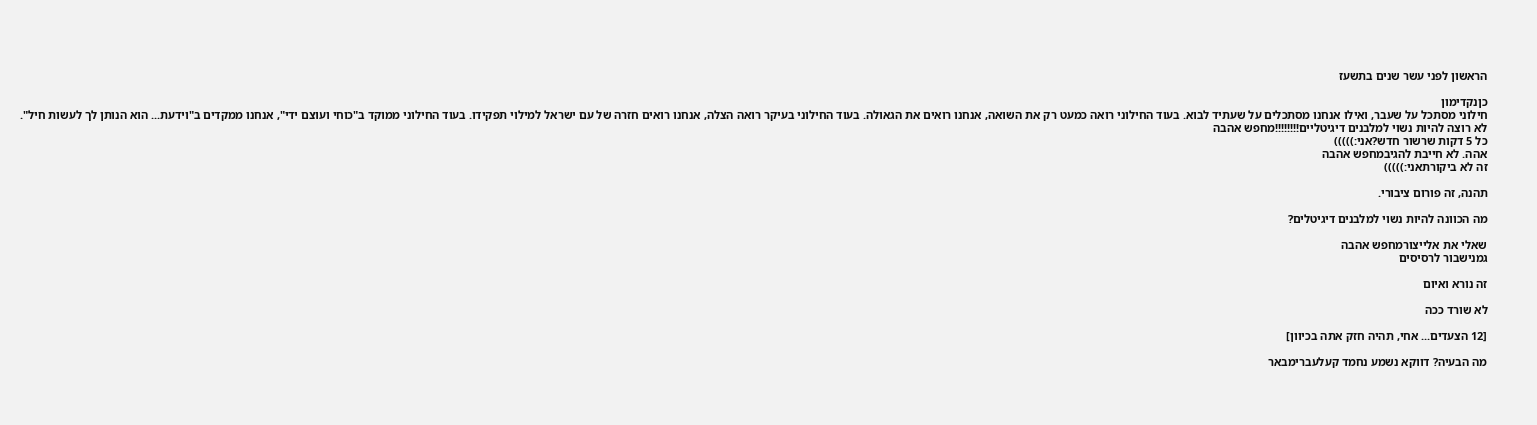הראשון לפני עשר שנים בתשעז

כןנקדימון
חילוני מסתכל על שעבר, ואילו אנחנו מסתכלים על שעתיד לבוא. בעוד החילוני רואה כמעט רק את השואה, אנחנו רואים את הגאולה. בעוד החילוני בעיקר רואה הצלה, אנחנו רואים חזרה של עם ישראל למילוי תפקידו. בעוד החילוני ממוקד ב"כוחי ועוצם ידי", אנחנו ממקדים ב"וידעת... הוא הנותן לך לעשות חיל".
לא רוצה להיות נשוי למלבנים דיגיטליים!!!!!!!!מחפש אהבה
כל 5 דקות שרשור חדש?אני:)))))
אהה. לא חייבת להגיבמחפש אהבה
זה לא ביקורתאני:)))))

תהנה, זה פורום ציבורי.

מה הכוונה להיות נשוי למלבנים דיגיטלים?

שאלי את אלייצורמחפש אהבה
גמנישבור לרסיסים

זה נורא ואיום

לא שורד ככה

[12 הצעדים... אחי, תהיה חזק אתה בכיוון]

מה הבעיה? דווקא נשמע נחמד קעלעברימבאר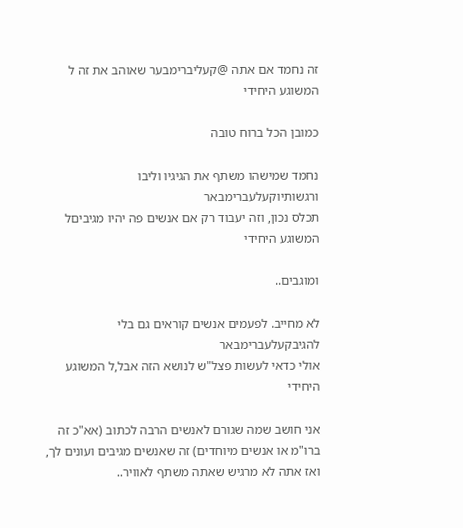זה נחמד אם אתה @קעליברימבער שאוהב את זה ל המשוגע היחידי

כמובן הכל ברוח טובה

נחמד שמישהו משתף את הגיגיו וליבו ורגשותיוקעלעברימבאר
תכלס נכון, וזה יעבוד רק אם אנשים פה יהיו מגיביםל המשוגע היחידי

ומוגבים..

לא מחייב. לפעמים אנשים קוראים גם בלי להגיבקעלעברימבאר
אולי כדאי לעשות פצל"ש לנושא הזה אבל,ל המשוגע היחידי

אני חושב שמה שגורם לאנשים הרבה לכתוב (אא"כ זה ברו"מ או אנשים מיוחדים) זה שאנשים מגיבים ועונים לך, ואז אתה לא מרגיש שאתה משתף לאוויר..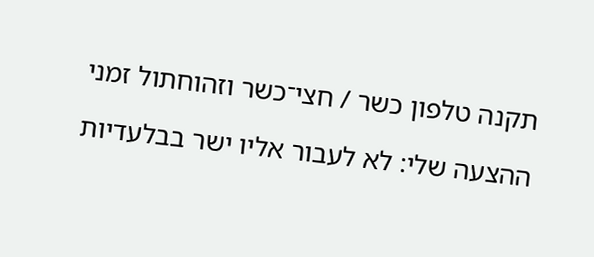תקנה טלפון כשר / חצי־כשר וזהוחתול זמני

ההצעה שלי: לא לעבור אליו ישר בבלעדיות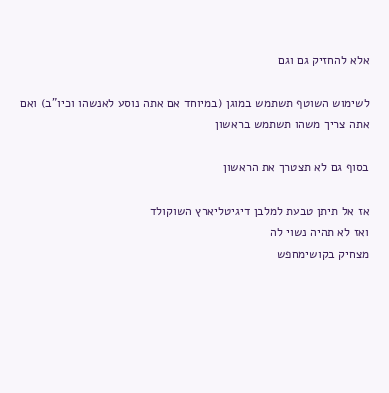אלא להחזיק גם וגם

לשימוש השוטף תשתמש במוגן (במיוחד אם אתה נוסע לאנשהו וכיו"ב) ואם אתה צריך משהו תשתמש בראשון

בסוף גם לא תצטרך את הראשון

אז אל תיתן טבעת למלבן דיגיטליארץ השוקולד
ואז לא תהיה נשוי לה
מצחיק בקושימחפש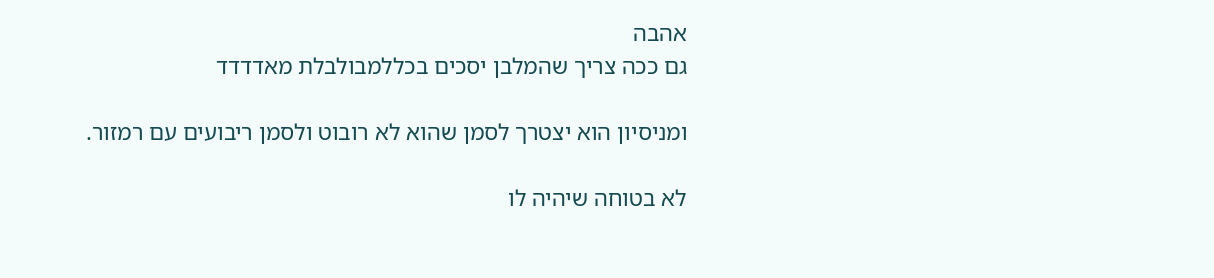אהבה
גם ככה צריך שהמלבן יסכים בכללמבולבלת מאדדדד

ומניסיון הוא יצטרך לסמן שהוא לא רובוט ולסמן ריבועים עם רמזור.

לא בטוחה שיהיה לו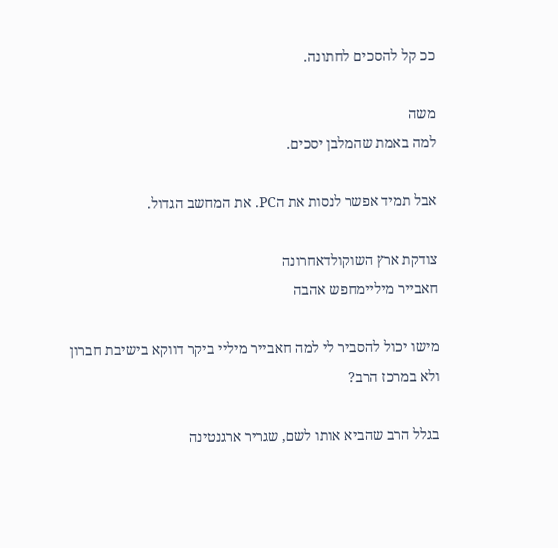ככ קל להסכים לחתונה.

משה
למה באמת שהמלבן יסכים.

אבל תמיד אפשר לנסות את הPC. את המחשב הגדול.

צודקת ארץ השוקולדאחרונה
חאבייר מיליימחפש אהבה

מישו יכול להסביר לי למה חאבייר מיליי ביקר דווקא בישיבת חברון ולא במרכז הרב?

בגלל הרב שהביא אותו לשם, שגריר ארגנטינה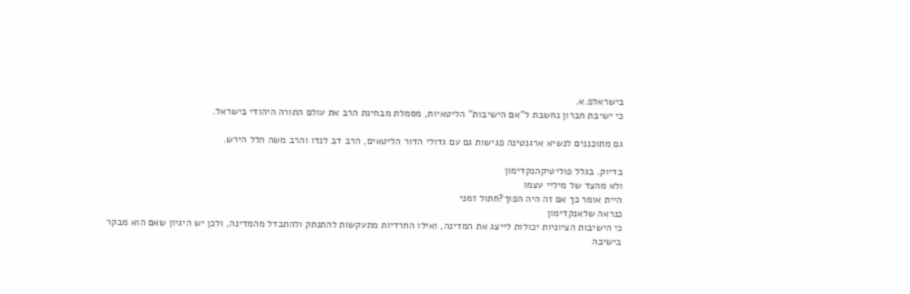בישראלפ.א.
כי ישיבת חברון נחשבת ל"אם הישיבות" הליטאיות, מסמלת מבחינת הרב את עולם התורה היהודי בישראל.

גם מתוכננים לנשיא ארגנטינה פגישות גם עם גדולי הדור הליטאים, הרב דב לנדו והרב משה הלל הירש.

בדיוק. בגלל פוליטיקהנקדימון
ולא מהצד של מיליי עצמו
היית אומר כך אם זה היה הפוך?חתול זמני
כנראה שלאנקדימון
כי הישיבות הציוניות יכולות לייצג את המדינה, ואילו החרדיות מתעקשות להתנתק ולהתבדל מהמדינה, ולכן יש היגיון שאם הוא מבקר בישיבה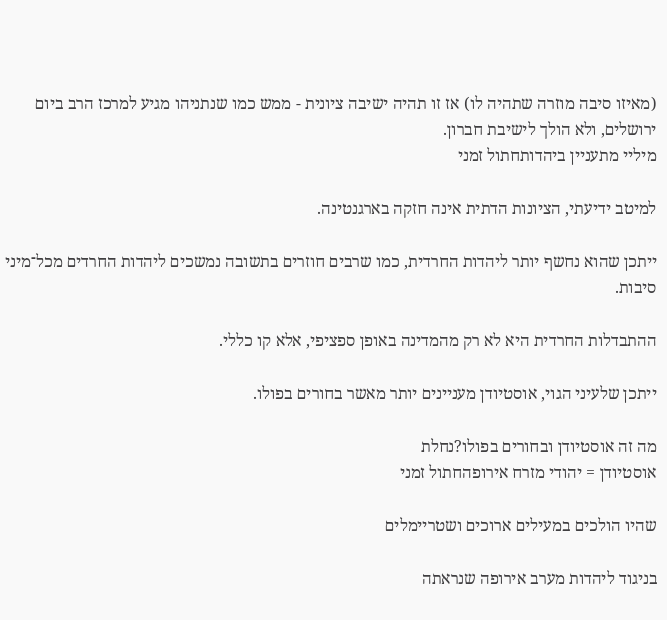(מאיזו סיבה מוזרה שתהיה לו) אז זו תהיה ישיבה ציונית - ממש כמו שנתניהו מגיע למרכז הרב ביום ירושלים, ולא הולך לישיבת חברון.
מיליי מתעניין ביהדותחתול זמני

למיטב ידיעתי, הציונות הדתית אינה חזקה בארגנטינה.

ייתכן שהוא נחשף יותר ליהדות החרדית, כמו שרבים חוזרים בתשובה נמשכים ליהדות החרדים מכל־מיני סיבות.

ההתבדלות החרדית היא לא רק מהמדינה באופן ספציפי, אלא קו כללי.

ייתכן שלעיני הגוי, אוסטיודן מעניינים יותר מאשר בחורים בפולו.

מה זה אוסטיודן ובחורים בפולו?נחלת
אוסטיודן = יהודי מזרח אירופהחתול זמני

שהיו הולכים במעילים ארוכים ושטריימלים

בניגוד ליהדות מערב אירופה שנראתה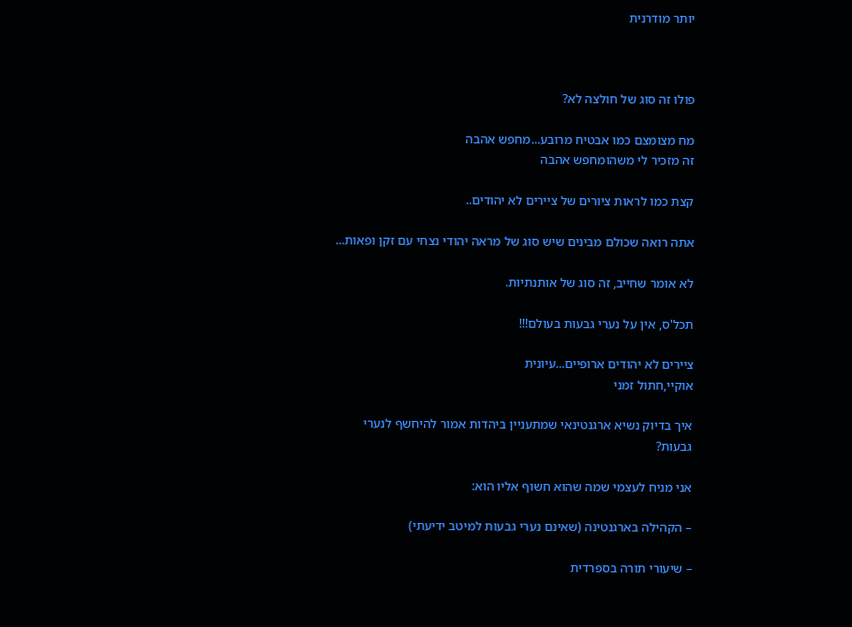יותר מודרנית



פולו זה סוג של חולצה לא?

מח מצומצם כמו אבטיח מרובע...מחפש אהבה
זה מזכיר לי משהומחפש אהבה

קצת כמו לראות ציורים של ציירים לא יהודים..

אתה רואה שכולם מבינים שיש סוג של מראה יהודי נצחי עם זקן ופאות...

לא אומר שחייב, זה סוג של אותנתיות.

תכל'ס, אין על נערי גבעות בעולם!!!

ציירים לא יהודים ארופיים...עיונית
אוקיי,חתול זמני

איך בדיוק נשיא ארגנטינאי שמתעניין ביהדות אמור להיחשף לנערי גבעות?

אני מניח לעצמי שמה שהוא חשוף אליו הוא:

– הקהילה בארגנטינה (שאינם נערי גבעות למיטב ידיעתי)

– שיעורי תורה בספרדית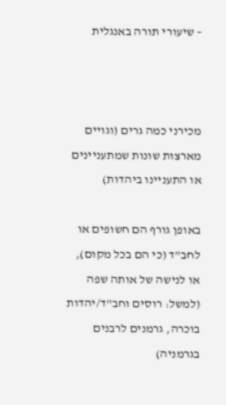– שיעורי תורה באנגלית



מכירני כמה גרים (וגויים מארצות שונות שמתעניינים או התעניינו ביהדות)

באופן גורף הם חשופים או לחב"ד (כי הם בכל מקום), או לנישה של אותה שפה (למשל: רוסים וחב"ד/יהדות בוכרה, גרמנים לרבנים בגרמניה)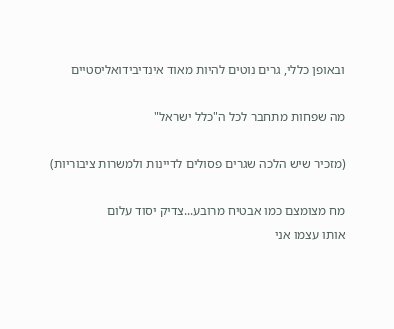ובאופן כללי, גרים נוטים להיות מאוד אינדיבידואליסטיים

מה שפחות מתחבר לכל ה"כלל ישראל"

(מזכיר שיש הלכה שגרים פסולים לדיינות ולמשרות ציבוריות)

מח מצומצם כמו אבטיח מרובע...צדיק יסוד עלום
אותו עצמו אני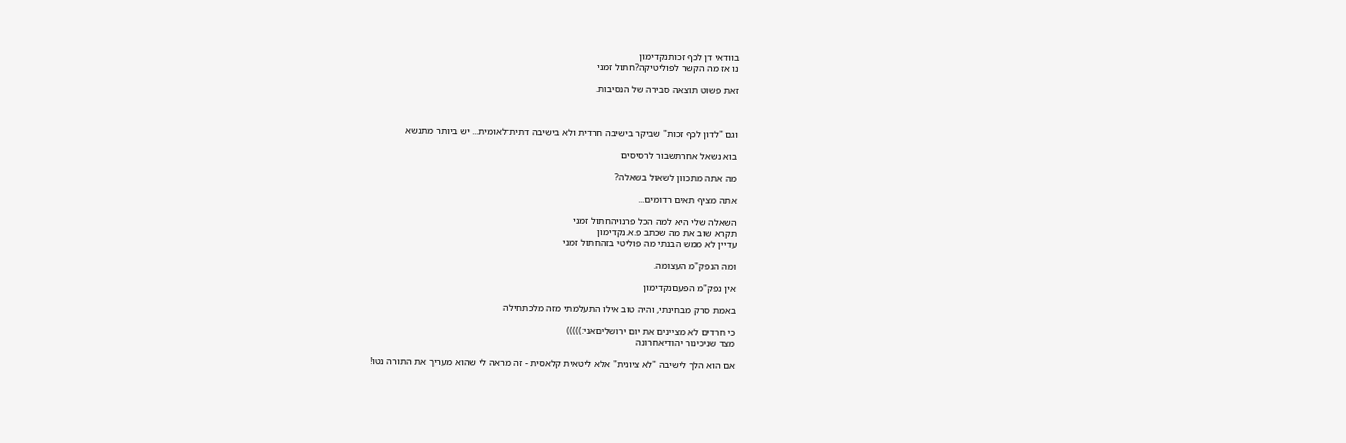בוודאי דן לכף זכותנקדימון
נו אז מה הקשר לפוליטיקה?חתול זמני

זאת פשוט תוצאה סבירה של הנסיבות.



וגם "לדון לכף זכות" שביקר בישיבה חרדית ולא בישיבה דתית־לאומית... יש ביותר מתנשא

בוא נשאל אחרתשבור לרסיסים

מה אתה מתכוון לשאול בשאלה?

אתה מציף תאים רדומים...

השאלה שלי היא למה הכל פרנויהחתול זמני
תקרא שוב את מה שכתב פ.א.נקדימון
עדיין לא ממש הבנתי מה פוליטי בזהחתול זמני

ומה הנפק"מ העצומה.

אין נפק"מ הפעםנקדימון

באמת סרק מבחינתי, והיה טוב אילו התעלמתי מזה מלכתחילה

כי חרדים לא מציינים את יום ירושליםאני:)))))
מצד שניכינור יהודיאחרונה

אם הוא הלך לישיבה "לא ציונית" אלא ליטאית קלאסית - זה מראה לי שהוא מעריך את התורה נטו!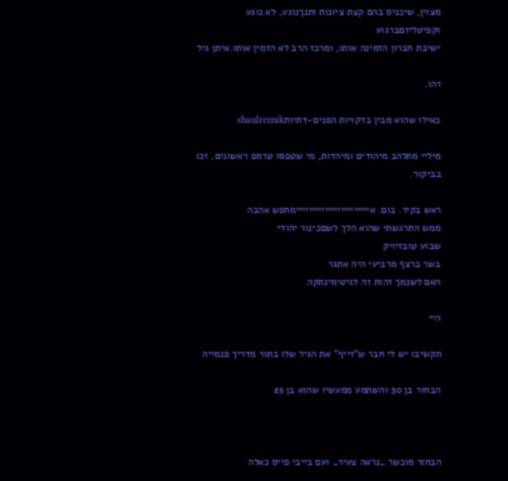מצוין, שיכניס בהם קצת ציונות ותנךנוגע, לא נוגע
וקפיטליזםברגוע
ישיבת חברון הזמינה אותו, ומרכז הרב לא הזמין אותו.איתן גיל

זהו.

כאילו שהוא מבין בדקויות הפנים-דתיותshaulreznik

מיליי מתלהב מיהודים ומיהדות, מי שטפסו טרמפ ראשונים, זכו בביקור.

ראש בקיר. בום. אייייייייייייייייייייייימחפש אהבה
ממש התרגשתי שהוא הלך לשםכינור יהודי
שבוע טובזיויק
בשר ברצף מרביעי היה אתגר
האם לשנמך זהות זה לגיטימינתקה

היי

תקשיבו יש לי חבר ש"זייף" את הגיל שלו בתור מדריך פנמייה

הבחור בן 30 והשתמע ממעשיו שהוא בן 25



הבחור מוכשר _נראה צעיר_ ועם בייבי פייס כאלה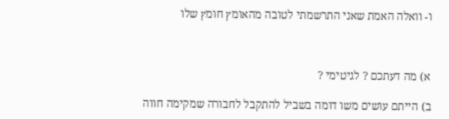ו- וואלה האמת שאני התרשמתי לטובה מהאומץ חומץ שלו



א) מה דעתכם ? לגיטימי ?

ב) הייתם עושים משו דומה בשביל להתקבל לחבורה שמקימה חווה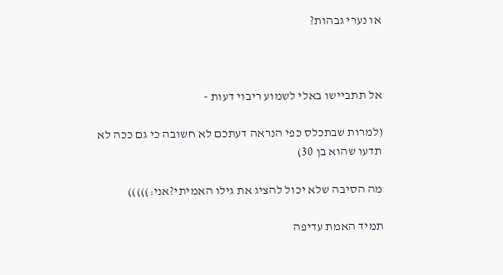או נערי גבהות?



אל תתביישו באלי לשמוע ריבוי דעות -

(למרות שבתכלס כפי הנראה דעתכם לא חשובה כי גם ככה לא תדעו שהוא בן 30)

מה הסיבה שלא יכול להציג את גילו האמיתי?אני:)))))

תמיד האמת עדיפה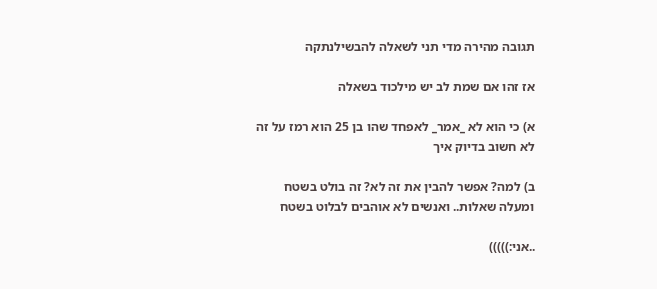תגובה מהירה מדי תני לשאלה להבשילנתקה

אז זהו אם שמת לב יש מילכוד בשאלה

א) כי הוא לא _אמר_ לאפחד שהו בן 25 הוא רמז על זה לא חשוב בדיוק איך

ב) למה? אפשר להבין את זה לא? זה בולט בשטח ומעלה שאלות.. ואנשים לא אוהבים לבלוט בשטח

..אני:)))))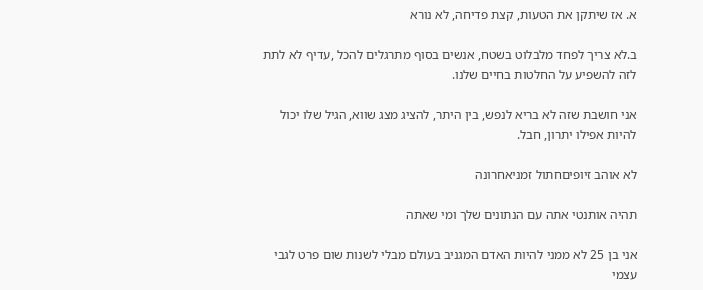א. אז שיתקן את הטעות, קצת פדיחה, לא נורא

ב.לא צריך לפחד מלבלוט בשטח, אנשים בסוף מתרגלים להכל ,עדיף לא לתת לזה להשפיע על החלטות בחיים שלנו.

אני חושבת שזה לא בריא לנפש, בין היתר, להציג מצג שווא, הגיל שלו יכול להיות אפילו יתרון, חבל.

לא אוהב זיופיםחתול זמניאחרונה

תהיה אותנטי אתה עם הנתונים שלך ומי שאתה

אני בן 25 לא ממני להיות האדם המגניב בעולם מבלי לשנות שום פרט לגבי עצמי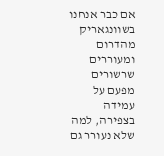אם כבר אנחנו בשוונגאריק מהדרום
ומעוררים שרשורים מפעם על עמידה בצפירה, למה שלא נעורר גם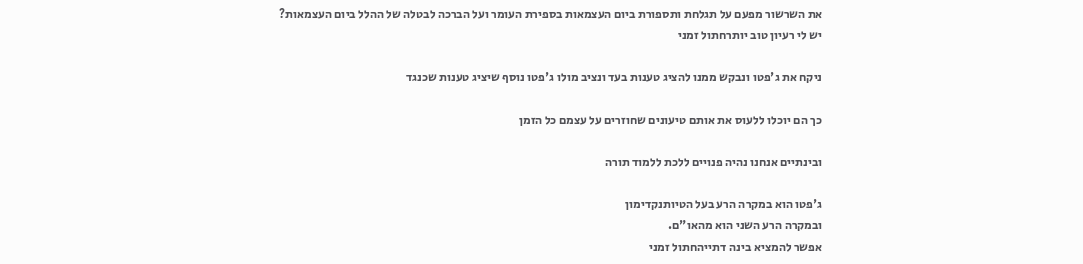את השרשור מפעם על תגלחת ותספורת ביום העצמאות בספירת העומר ועל הברכה לבטלה של ההלל ביום העצמאות?
יש לי רעיון טוב יותרחתול זמני

ניקח את ג'פטו ונבקש ממנו להציג טענות בעד ונציב מולו ג'פטו נוסף שיציג טענות שכנגד

כך הם יוכלו ללעוס את אותם טיעונים שחוזרים על עצמם כל הזמן

ובינתיים אנחנו נהיה פנויים ללכת ללמוד תורה

ג'פטו הוא במקרה הרע בעל הטיותנקדימון
ובמקרה הרע השני הוא מהאו"ם.
אפשר להמציא בינה דתייהחתול זמני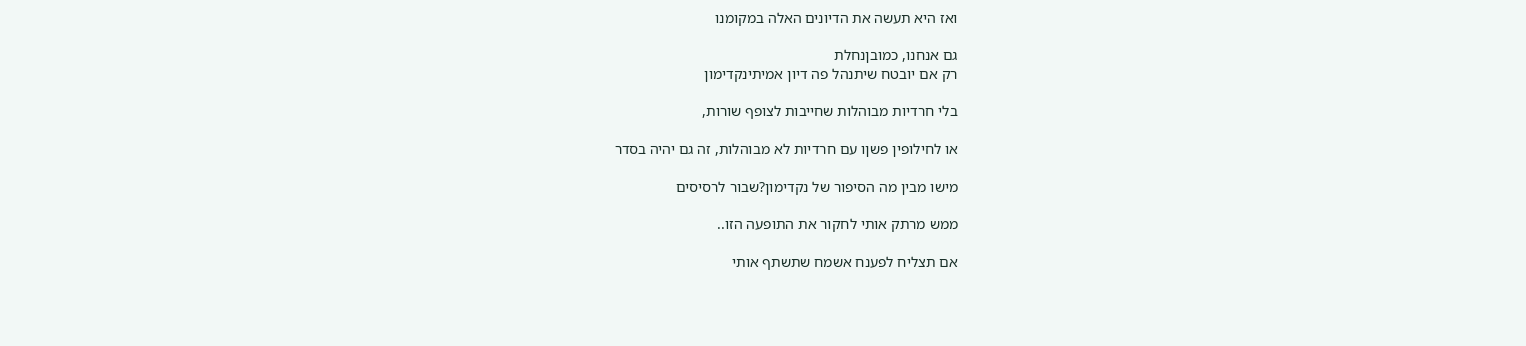ואז היא תעשה את הדיונים האלה במקומנו

גם אנחנו, כמובןנחלת
רק אם יובטח שיתנהל פה דיון אמיתינקדימון

בלי חרדיות מבוהלות שחייבות לצופף שורות,

או לחילופין פשןו עם חרדיות לא מבוהלות, זה גם יהיה בסדר

מישו מבין מה הסיפור של נקדימון?שבור לרסיסים

ממש מרתק אותי לחקור את התופעה הזו..

אם תצליח לפענח אשמח שתשתף אותי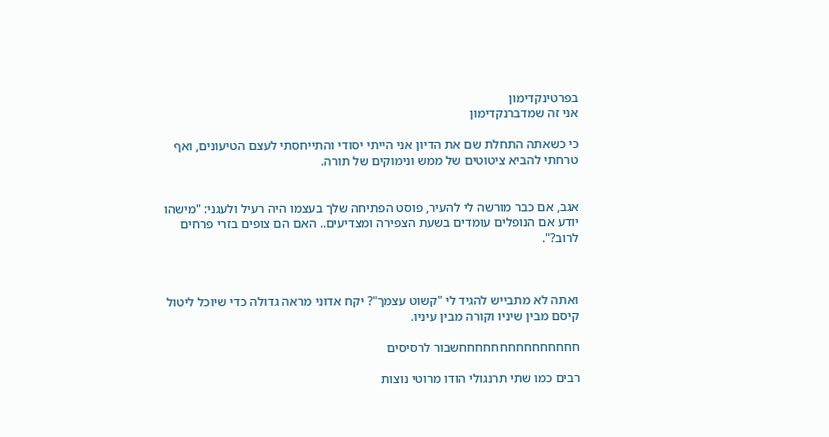בפרטינקדימון
אני זה שמדברנקדימון

כי כשאתה התחלת שם את הדיון אני הייתי יסודי והתייחסתי לעצם הטיעונים, ואף טרחתי להביא ציטוטים של ממש ונימוקים של תורה.


אגב, אם כבר מורשה לי להעיר, פוסט הפתיחה שלך בעצמו היה רעיל ולעגני: "מישהו יודע אם הנופלים עומדים בשעת הצפירה ומצדיעים.. האם הם צופים בזרי פרחים לרוב?".



ואתה לא מתבייש להגיד לי "קשוט עצמך"? יקח אדוני מראה גדולה כדי שיוכל ליטול קיסם מבין שיניו וקורה מבין עיניו.

חחחחחחחחחחחחחחחשבור לרסיסים

רבים כמו שתי תרנגולי הודו מרוטי נוצות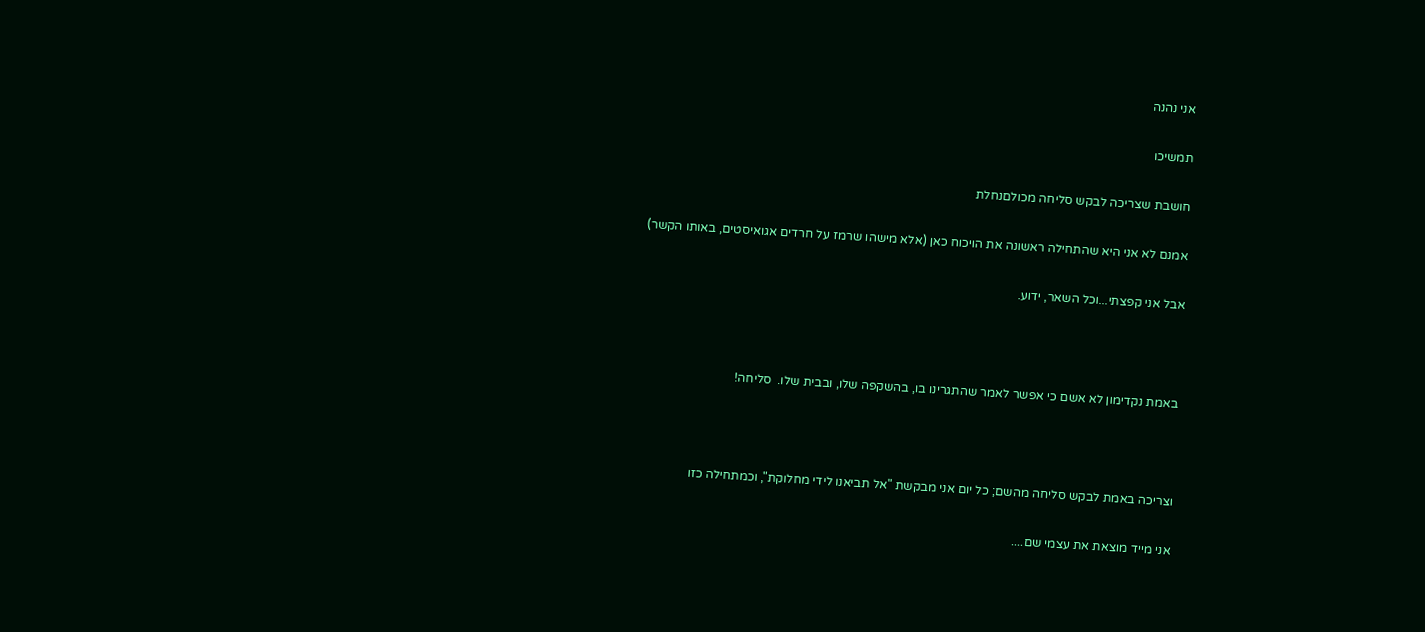אני נהנה

תמשיכו

חושבת שצריכה לבקש סליחה מכולםנחלת

אמנם לא אני היא שהתחילה ראשונה את הויכוח כאן (אלא מישהו שרמז על חרדים אגואיסטים, באותו הקשר)

אבל אני קפצתי...וכל השאר, ידוע.



באמת נקדימון לא אשם כי אפשר לאמר שהתגרינו בו, בהשקפה שלו, ובבית שלו.  סליחה!



וצריכה באמת לבקש סליחה מהשם; כל יום אני מבקשת "אל תביאנו לידי מחלוקת", וכמתחילה כזו

אני מייד מוצאת את עצמי שם....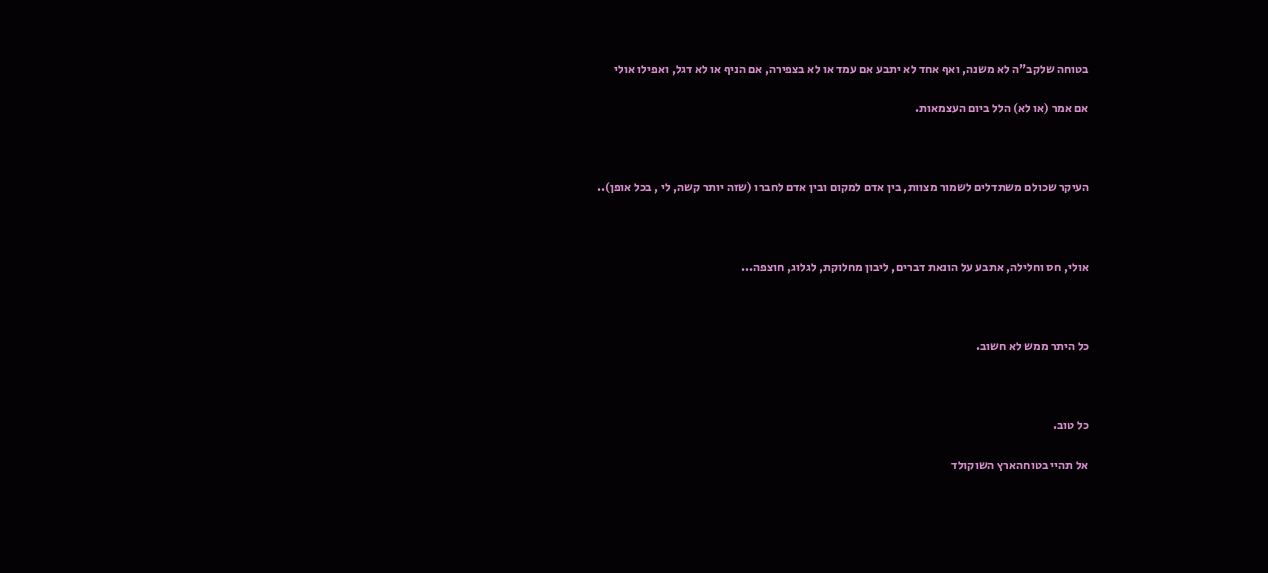בטוחה שלקב"ה לא משנה, ואף אחד לא יתבע אם עמד או לא בצפירה, אם הניף או לא דגל, ואפילו אולי

אם אמר (או לא) הלל ביום העצמאות.



העיקר שכולם משתדלים לשמור מצוות, בין אדם למקום ובין אדם לחברו (שזה יותר קשה, לי , בכל אופן)..



אולי, חס וחלילה, אתבע על הונאת דברים, ליבון מחלוקת, לגלוג, חוצפה...



כל היתר ממש לא חשוב.



כל טוב.

אל תהיי בטוחהארץ השוקולד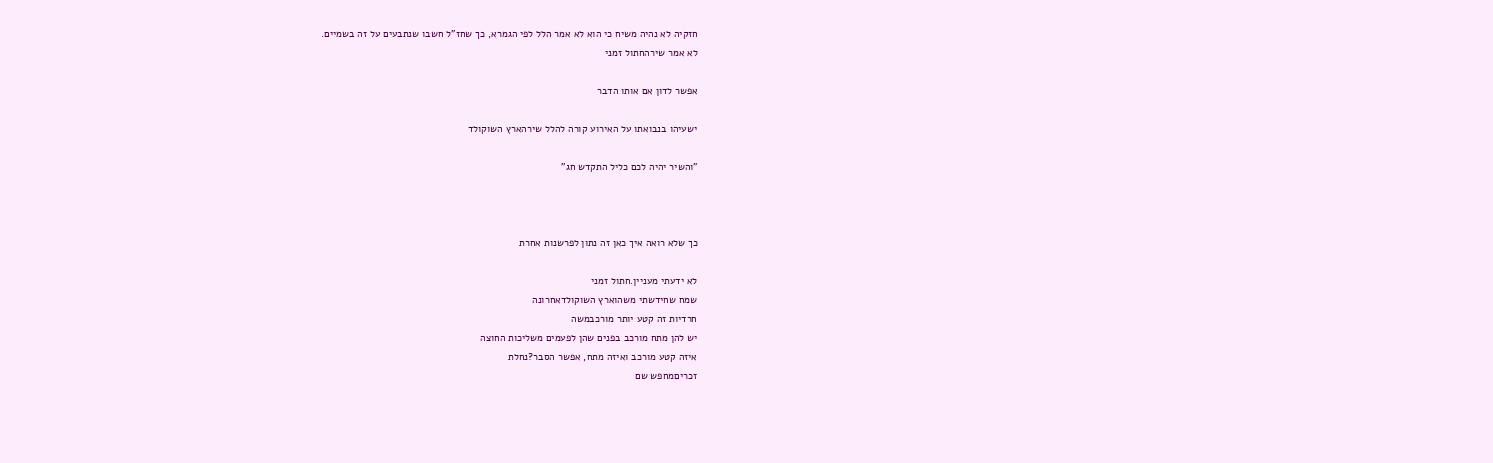חזקיה לא נהיה משיח כי הוא לא אמר הלל לפי הגמרא, כך שחז"ל חשבו שנתבעים על זה בשמיים.
לא אמר שירהחתול זמני

אפשר לדון אם אותו הדבר

ישעיהו בנבואתו על האירוע קורה להלל שירהארץ השוקולד

"והשיר יהיה לכם כליל התקדש חג"



כך שלא רואה איך כאן זה נתון לפרשנות אחרת

לא ידעתי מעניין.חתול זמני
שמח שחידשתי משהוארץ השוקולדאחרונה
חרדיות זה קטע יותר מורכבמשה
יש להן מתח מורכב בפנים שהן לפעמים משליכות החוצה
איזה קטע מורכב ואיזה מתח, אפשר הסבר?נחלת
זכריםמחפש שם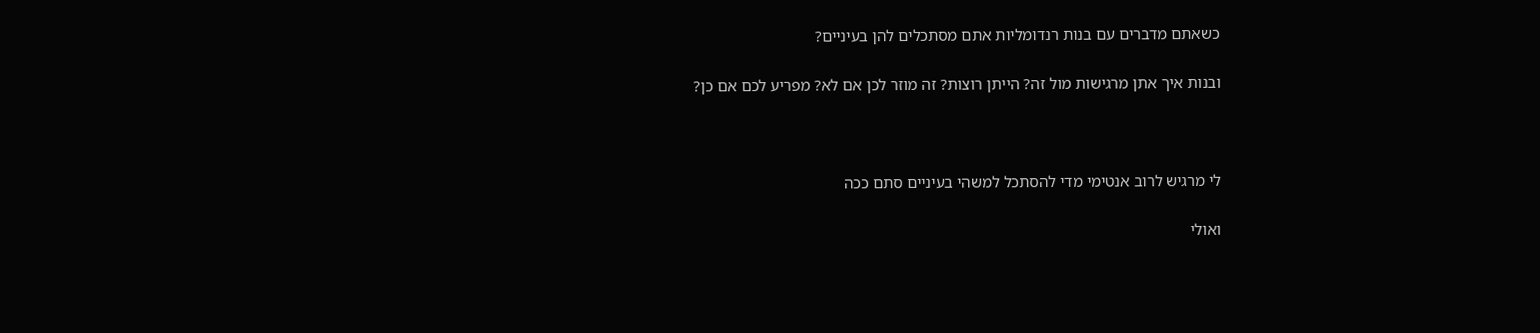כשאתם מדברים עם בנות רנדומליות אתם מסתכלים להן בעיניים?

ובנות איך אתן מרגישות מול זה? הייתן רוצות? זה מוזר לכן אם לא? מפריע לכם אם כן?



לי מרגיש לרוב אנטימי מדי להסתכל למשהי בעיניים סתם ככה

ואולי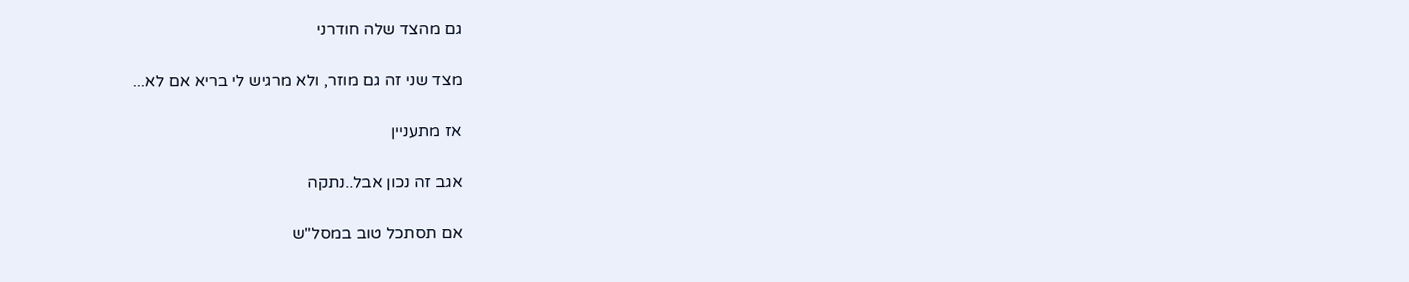גם מהצד שלה חודרני

מצד שני זה גם מוזר, ולא מרגיש לי בריא אם לא...

אז מתעניין

אגב זה נכון אבל..נתקה

אם תסתכל טוב במסל"ש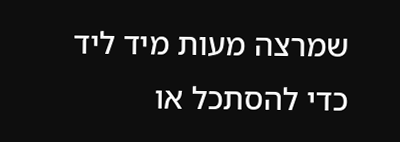שמרצה מעות מיד ליד כדי להסתכל או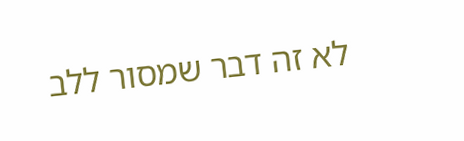לא זה דבר שמסור ללב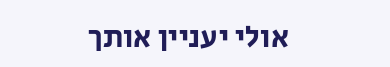אולי יעניין אותך